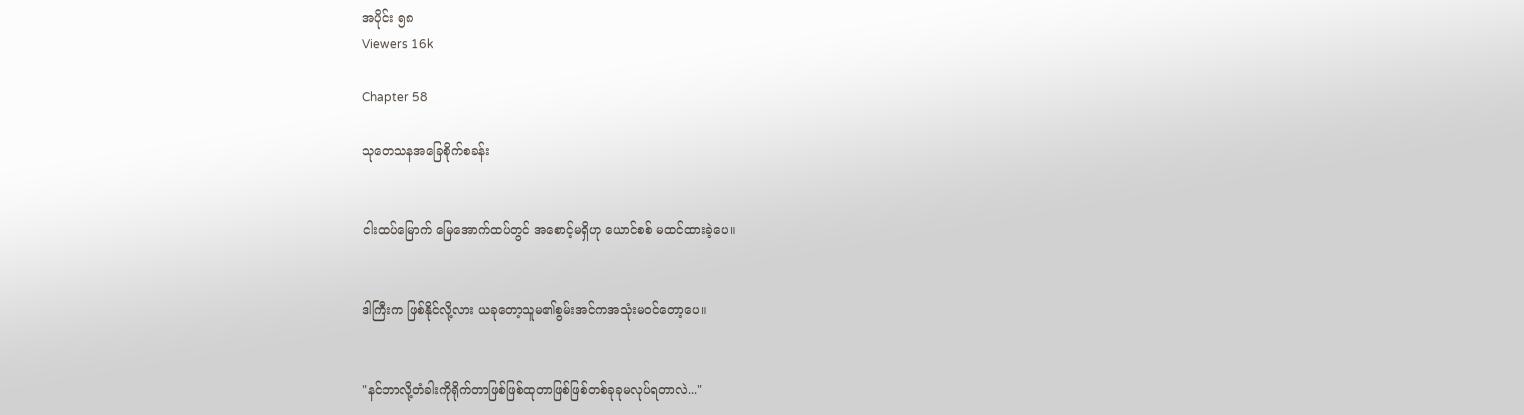အပိုင်း ၅၈
Viewers 16k

Chapter 58

သုတေသနအခြေစိုက်စခန်း


ငါးထပ်မြောက် မြေအောက်ထပ်တွင် အစောင့်မရှိဟု ယောင်စစ် မထင်ထားခဲ့ပေ။


ဒါကြီးက ဖြစ်နိုင်လို့လား ယခုတော့သူမ၏စွမ်းအင်ကအသုံးမဝင်တော့ပေ။


"နင်ဘာလို့တံခါးကိုရိုက်တာဖြစ်ဖြစ်ထုတာဖြစ်ဖြစ်တစ်ခုခုမလုပ်ရတာလဲ..."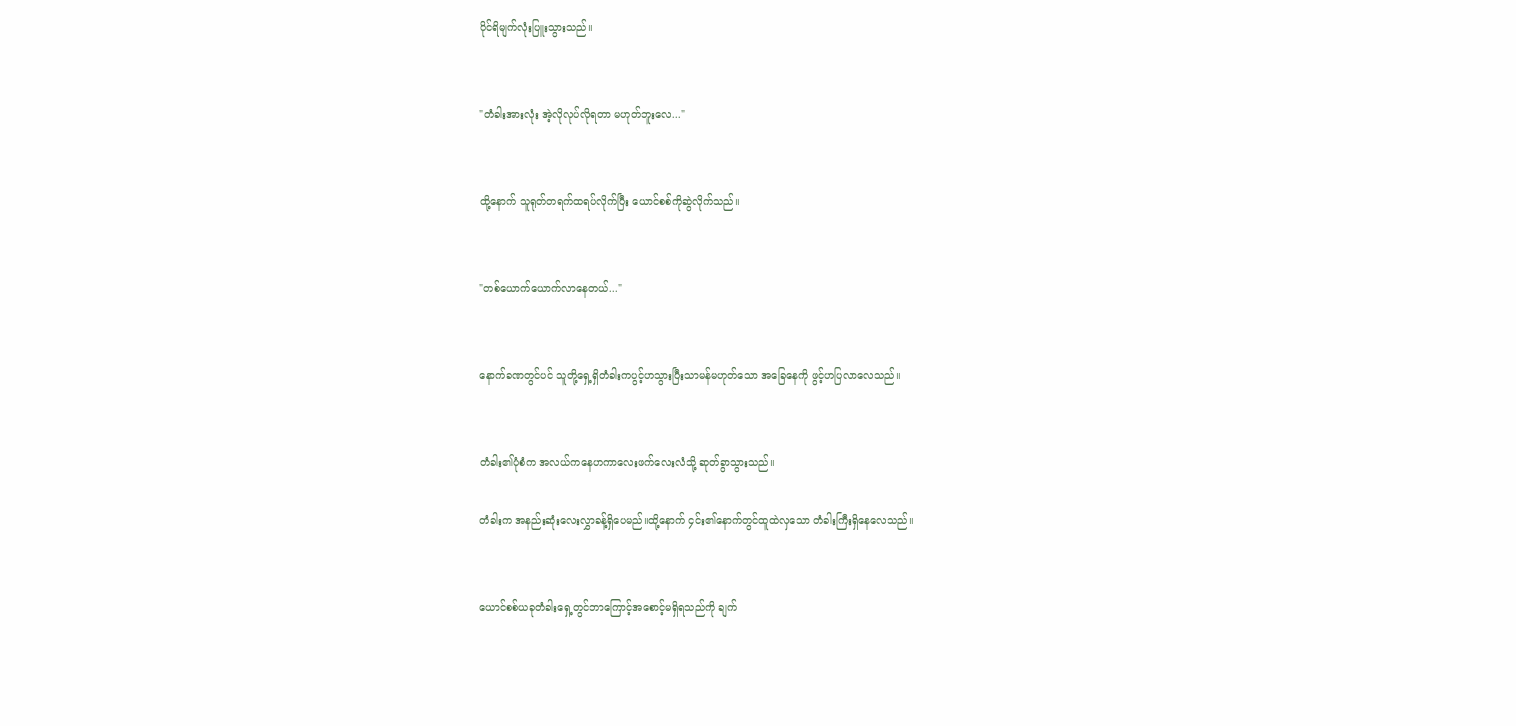ပိုင်ရိမျက်လုံးပြူးသွားသည်။


"တံခါးအားလုံး အဲ့လိုလုပ်လိုရတာ မဟုတ်ဘူးလေ..."


ထို့နောက် သူရုတ်တရက်ထရပ်လိုက်ပြီး ယောင်စစ်ကိုဆွဲလိုက်သည်။


"တစ်ယောက်ယောက်လာနေတယ်..."


နောက်ခဏတွင်ပင် သူတို့ရှေ့ရှိတံခါးကပွင့်ဟသွားပြီးသာမန်မဟုတ်သော အခြေနေကို ဖွင့်ဟပြလာလေသည်။


တံခါး၏ပုံစံက အလယ်ကနေဟကာလေးဖက်လေးလံသို့ ဆုတ်ခွာသွားသည်။

တံခါးက အနည်းဆုံးလေးလွှာခန့်ရှိပေမည်။ထို့နောက် ၄င်း၏နောက်တွင်ထူထဲလှသော တံခါးကြီးရှိနေလေသည်။


ယောင်စစ်ယခုတံခါးရှေ့တွင်ဘာကြောင့်အစောင့်မရှိရသည်ကို ချက်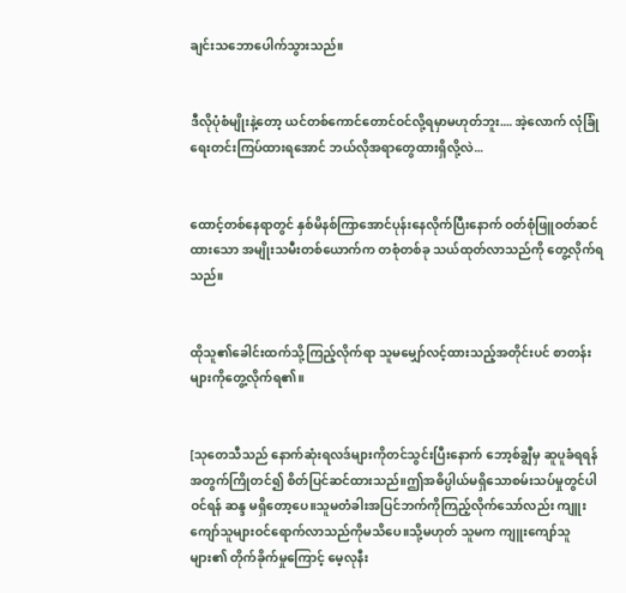ချင်းသဘောပေါက်သွားသည်။


ဒီလိုပုံစံမျိုးနဲ့တော့ ယင်တစ်ကောင်တောင်ဝင်လို့ရမှာမဟုတ်ဘူး.... အဲ့လောက် လုံခြုံရေးတင်းကြပ်ထားရအောင် ဘယ်လိုအရာတွေထားရှိလို့လဲ...


ထောင့်တစ်နေရာတွင် နှစ်မိနစ်ကြာအောင်ပုန်းနေလိုက်ပြီးနောက် ဝတ်စုံဖြူဝတ်ဆင်ထားသော အမျိုးသမီးတစ်ယောက်က တစုံတစ်ခု သယ်ထုတ်လာသည်ကို တွေ့လိုက်ရသည်။


ထိုသူ၏ခေါင်းထက်သို့ကြည့်လိုက်ရာ သူမမျှော်လင့်ထားသည့်အတိုင်းပင် စာတန်းများကိုတွေ့လိုက်ရ၏။


[သုတေသီသည် နောက်ဆုံးရလဒ်များကိုတင်သွင်းပြီးနောက် ဘော့စ်ချွီမှ ဆူပူခံရရန်အတွက်ကြိုတင်၍ စိတ်ပြင်ဆင်ထားသည်။ဤအဓိပ္ပါယ်မရှိသောစမ်းသပ်မှုတွင်ပါဝင်ရန် ဆန္ဒ မရှိတော့ပေ။သူမတံခါးအပြင်ဘက်ကိုကြည့်လိုက်သော်လည်း ကျူးကျော်သူများဝင်ရောက်လာသည်ကိုမသိပေ။သို့မဟုတ် သူမက ကျူးကျော်သူများ၏ တိုက်ခိုက်မှုကြောင့် မေ့လုနီး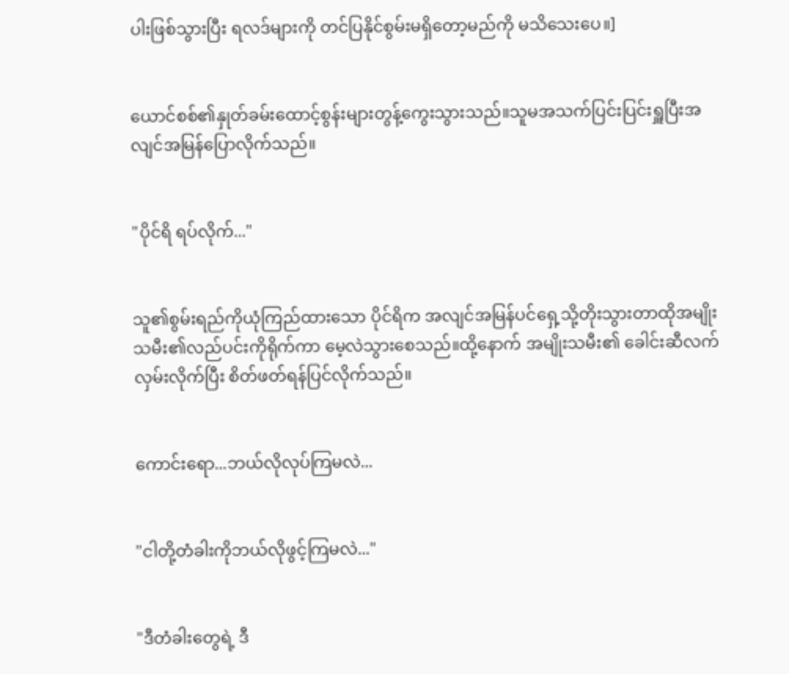ပါးဖြစ်သွားပြီး ရလဒ်များကို တင်ပြနိုင်စွမ်းမရှိတော့မည်ကို မသိသေးပေ။]


ယောင်စစ်၏နှုတ်ခမ်းထောင့်စွန်းများတွန့်ကွေးသွားသည်။သူမအသက်ပြင်းပြင်းရှူပြီးအလျင်အမြန်ပြောလိုက်သည်။


"ပိုင်ရိ ရပ်လိုက်..."


သူ၏စွမ်းရည်ကိုယုံကြည်ထားသော ပိုင်ရိက အလျင်အမြန်ပင်ရှေ့သို့တိုးသွားတာထိုအမျိုးသမီး၏လည်ပင်းကိုရိုက်ကာ မေ့လဲသွားစေသည်။ထို့နောက် အမျိုးသမီး၏ ခေါင်းဆီလက်လှမ်းလိုက်ပြီး စိတ်ဖတ်ရန်ပြင်လိုက်သည်။


ကောင်းရော...ဘယ်လိုလုပ်ကြမလဲ...


"ငါတို့တံခါးကိုဘယ်လိုဖွင့်ကြမလဲ..."


"ဒီတံခါးတွေရဲ့ ဒီ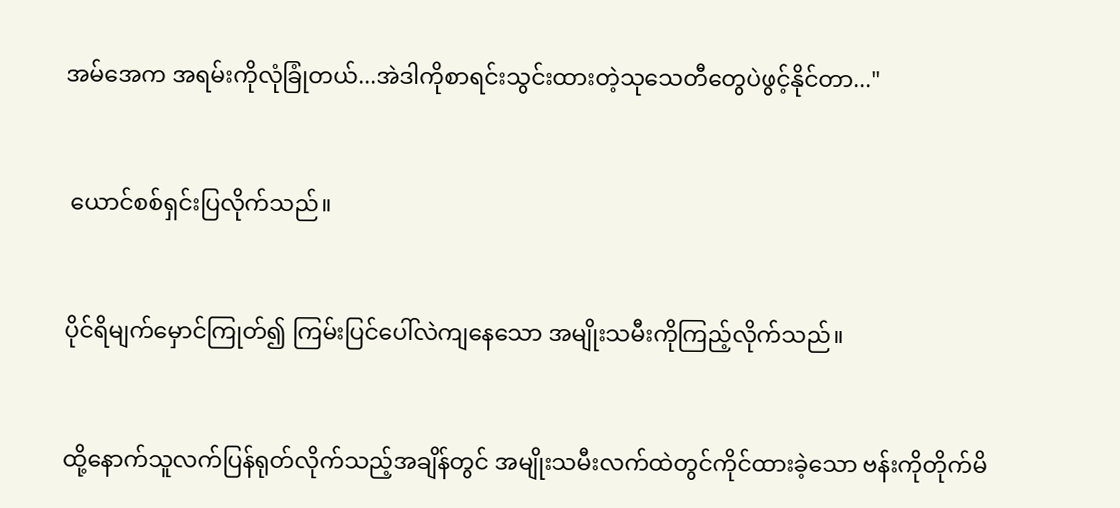အမ်အေက အရမ်းကိုလုံခြုံတယ်...အဲဒါကိုစာရင်းသွင်းထားတဲ့သုသေတီတွေပဲဖွင့်နိုင်တာ..."


 ယောင်စစ်ရှင်းပြလိုက်သည်။


ပိုင်ရိမျက်မှောင်ကြုတ်၍ ကြမ်းပြင်ပေါ်လဲကျနေသော အမျိုးသမီးကိုကြည့်လိုက်သည်။


ထို့နောက်သူလက်ပြန်ရုတ်လိုက်သည့်အချိန်တွင် အမျိုးသမီးလက်ထဲတွင်ကိုင်ထားခဲ့သော ဗန်းကိုတိုက်မိ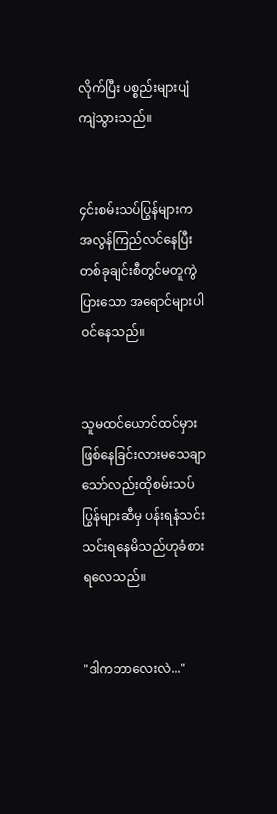လိုက်ပြီး ပစ္စည်းများပျံကျဲသွားသည်။


၄င်းစမ်းသပ်ပြွန်များက အလွန်ကြည်လင်နေပြီးတစ်ခုချင်းစီတွင်မတူကွဲပြားသော အရောင်များပါဝင်နေသည်။


သူမထင်ယောင်ထင်မှားဖြစ်နေခြင်းလားမသေချာသော်လည်းထိုစမ်းသပ်ပြွန်များဆီမှ ပန်းရနံသင်းသင်းရနေမိသည်ဟုခံစားရလေသည်။


"ဒါကဘာလေးလဲ..."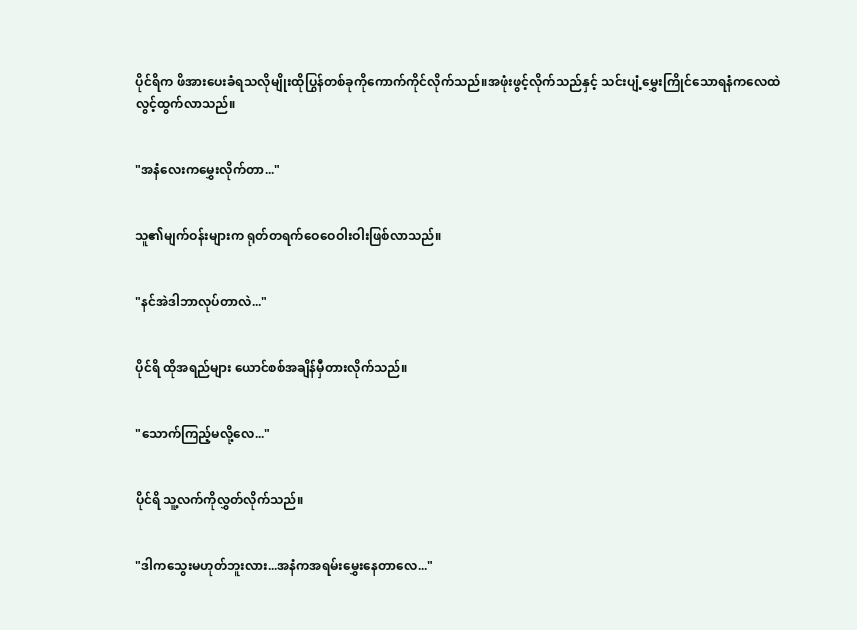ပိုင်ရိက ဖိအားပေးခံရသလိုမျိုးထိုပြွန်တစ်ခုကိုကောက်ကိုင်လိုက်သည်။အဖုံးဖွင့်လိုက်သည်နှင့် သင်းပျံ့မွှေးကြိုင်သောရနံကလေထဲလွင့်ထွက်လာသည်။


"အနံလေးကမွှေးလိုက်တာ..."


သူ၏မျက်ဝန်းများက ရုတ်တရက်ဝေဝေဝါးဝါးဖြစ်လာသည်။


"နင်အဲဒါဘာလုပ်တာလဲ..."


ပိုင်ရိ ထိုအရည်များ ယောင်စစ်အချိန်မှီတားလိုက်သည်။


"သောက်ကြည့်မလို့လေ..."


ပိုင်ရိ သူ့လက်ကိုလွှတ်လိုက်သည်။


"ဒါကသွေးမဟုတ်ဘူးလား...အနံကအရမ်းမွှေးနေတာလေ..."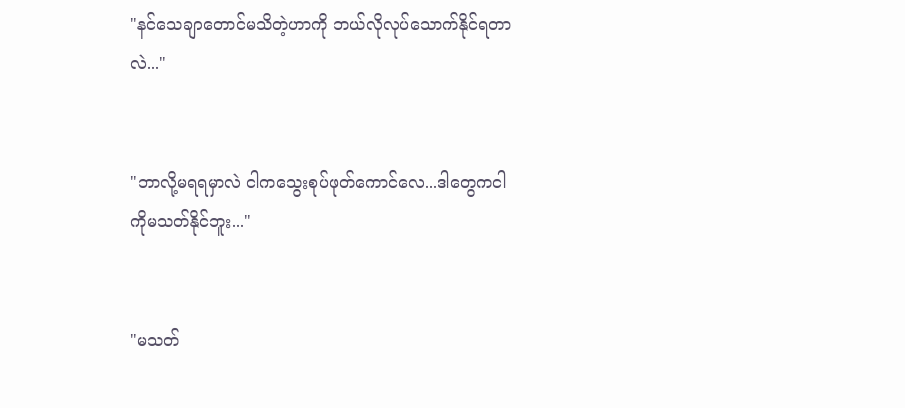"နင်သေချာတောင်မသိတဲ့ဟာကို ဘယ်လိုလုပ်သောက်နိုင်ရတာလဲ..."


"ဘာလို့မရရမှာလဲ ငါကသွေးစုပ်ဖုတ်ကောင်လေ...ဒါတွေကငါကိုမသတ်နိုင်ဘူး..."


"မသတ်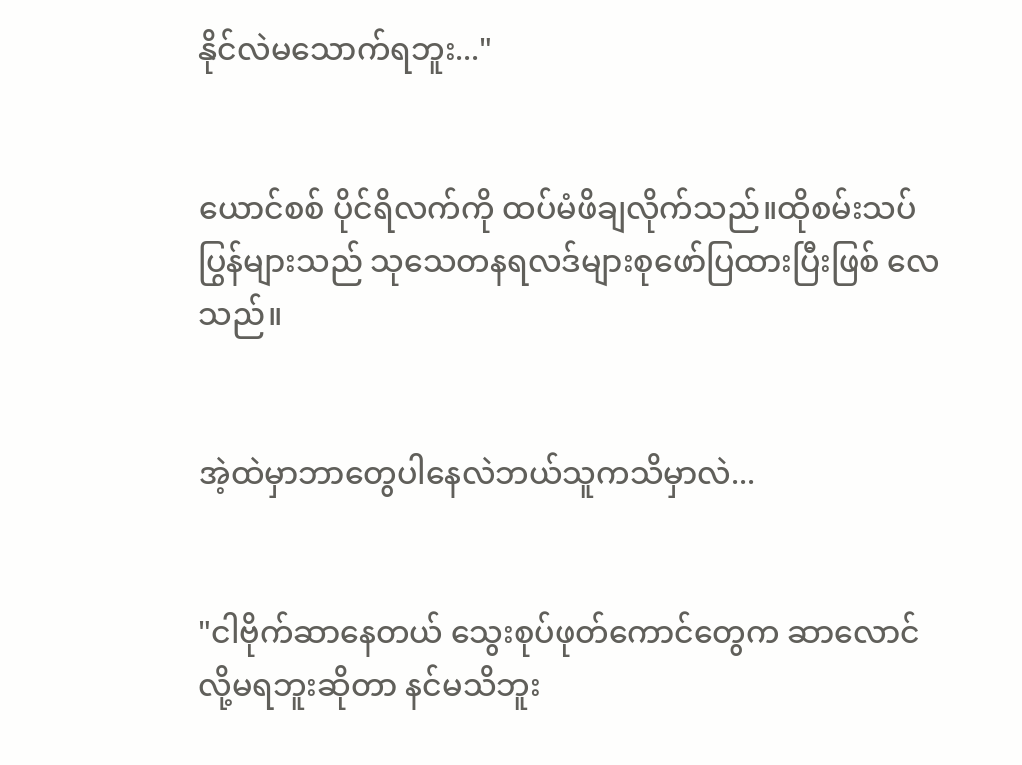နိုင်လဲမသောက်ရဘူး..."


ယောင်စစ် ပိုင်ရိလက်ကို ထပ်မံဖိချလိုက်သည်။ထိုစမ်းသပ်ပြွန်များသည် သုသေတနရလဒ်များစုဖော်ပြထားပြီးဖြစ် လေသည်။


အဲ့ထဲမှာဘာတွေပါနေလဲဘယ်သူကသိမှာလဲ...


"ငါဗိုက်ဆာနေတယ် သွေးစုပ်ဖုတ်ကောင်တွေက ဆာလောင်လို့မရဘူးဆိုတာ နင်မသိဘူး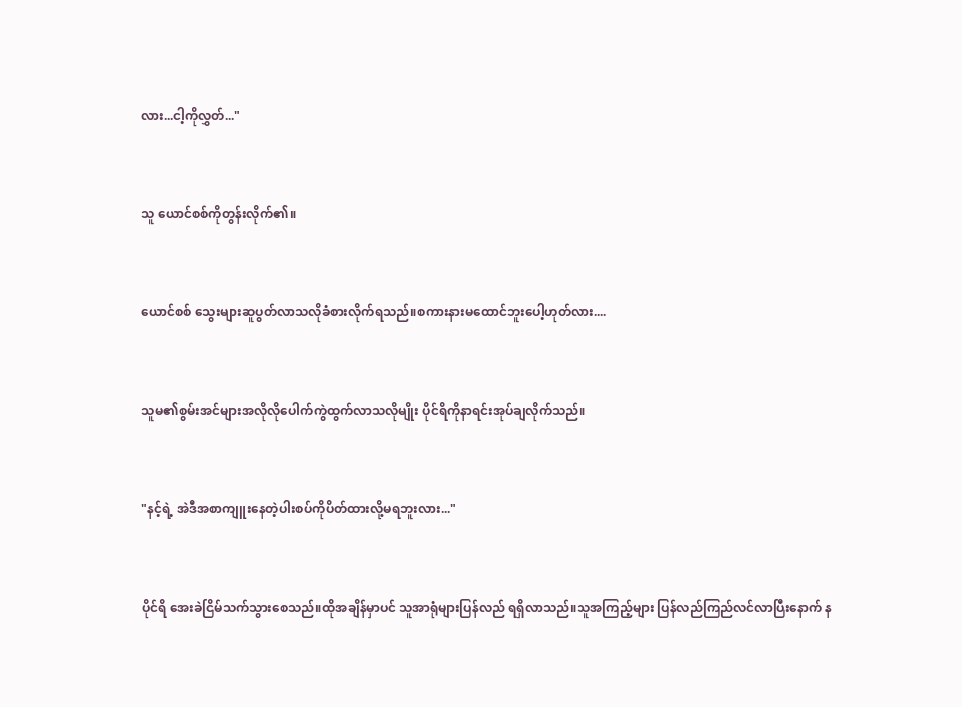လား...ငါ့ကိုလွှတ်..."


သူ ယောင်စစ်ကိုတွန်းလိုက်၏။


ယောင်စစ် သွေးများဆူပွတ်လာသလိုခံစားလိုက်ရသည်။စကားနားမထောင်ဘူးပေါ့ဟုတ်လား....


သူမ၏စွမ်းအင်များအလိုလိုပေါက်ကွဲထွက်လာသလိုမျိုး ပိုင်ရိကိုနာရင်းအုပ်ချလိုက်သည်။


"နင့်ရဲ့ အဲဒီအစာကျူးနေတဲ့ပါးစပ်ကိုပိတ်ထားလို့မရဘူးလား..."


ပိုင်ရိ အေးခဲငြိမ်သက်သွားစေသည်။ထိုအချိန်မှာပင် သူအာရုံများပြန်လည် ရရှိလာသည်။သူအကြည့်များ ပြန်လည်ကြည်လင်လာပြီးနောက် န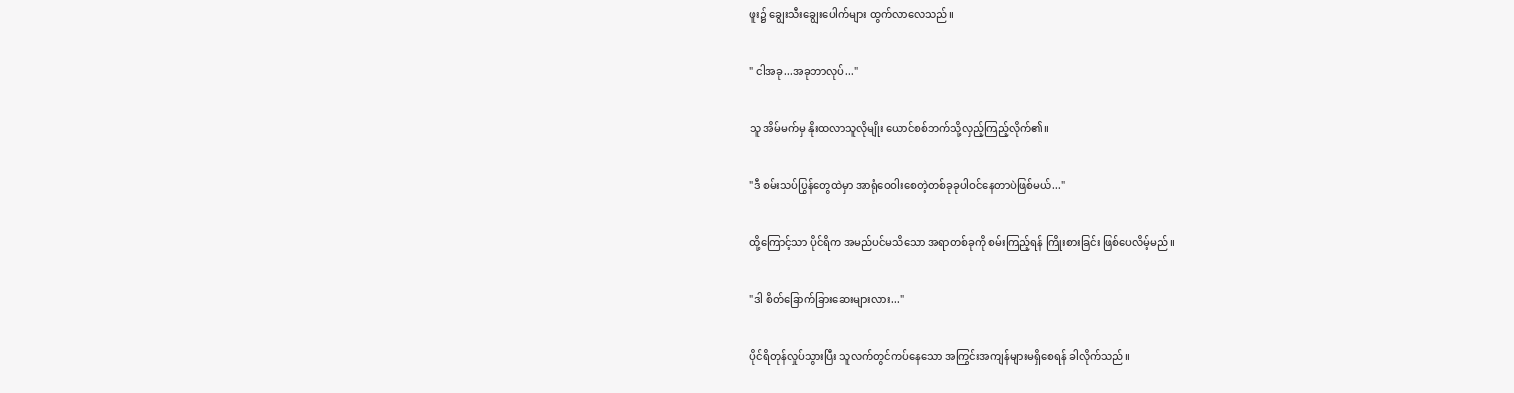ဖူး၌ ချွေးသီးချွေးပေါက်များ ထွက်လာလေသည်။


" ငါအခု...အခုဘာလုပ်..."


သူ အိမ်မက်မှ နိုးထလာသူလိုမျိုး ယောင်စစ်ဘက်သို့လှည့်ကြည့်လိုက်၏။


"ဒီ စမ်းသပ်ပြွန်တွေထဲမှာ အာရုံဝေဝါးစေတဲ့တစ်ခုခုပါဝင်နေတာပဲဖြစ်မယ်..."


ထို့ကြောင့်သာ ပိုင်ရိက အမည်ပင်မသိသော အရာတစ်ခုကို စမ်းကြည့်ရန် ကြိုးစားခြင်း ဖြစ်ပေလိမ့်မည်။


"ဒါ စိတ်ခြောက်ခြားဆေးများလား..."


ပိုင်ရိတုန်လှုပ်သွားပြီး သူလက်တွင်ကပ်နေသော အကြွင်းအကျန်များမရှိစေရန် ခါလိုက်သည်။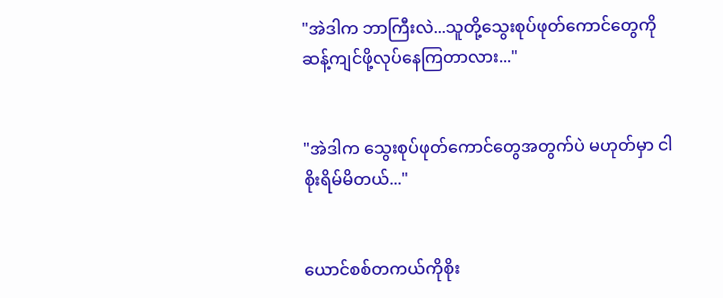"အဲဒါက ဘာကြီးလဲ...သူတို့သွေးစုပ်ဖုတ်ကောင်တွေကို ဆန့်ကျင်ဖို့လုပ်နေကြတာလား..."


"အဲဒါက သွေးစုပ်ဖုတ်ကောင်တွေအတွက်ပဲ မဟုတ်မှာ ငါစိုးရိမ်မိတယ်..."


ယောင်စစ်တကယ်ကိုစိုး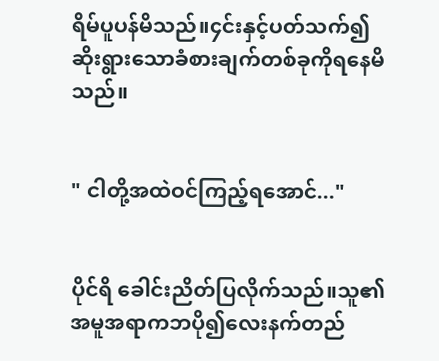ရိမ်ပူပန်မိသည်။၄င်းနှင့်ပတ်သက်၍ ဆိုးရွားသောခံစားချက်တစ်ခုကိုရနေမိသည်။


" ငါတို့အထဲဝင်ကြည့်ရအောင်..."


ပိုင်ရိ ခေါင်းညိတ်ပြလိုက်သည်။သူ၏အမူအရာကဘပို၍လေးနက်တည်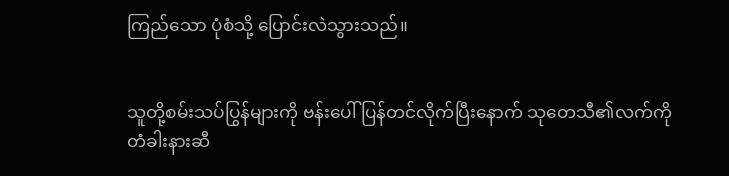ကြည်သော ပုံစံသို့ ပြောင်းလဲသွားသည်။


သူတို့စမ်းသပ်ပြွန်များကို ဗန်းပေါ်ပြန်တင်လိုက်ပြီးနောက် သုတေသီ၏လက်ကို တံခါးနားဆီ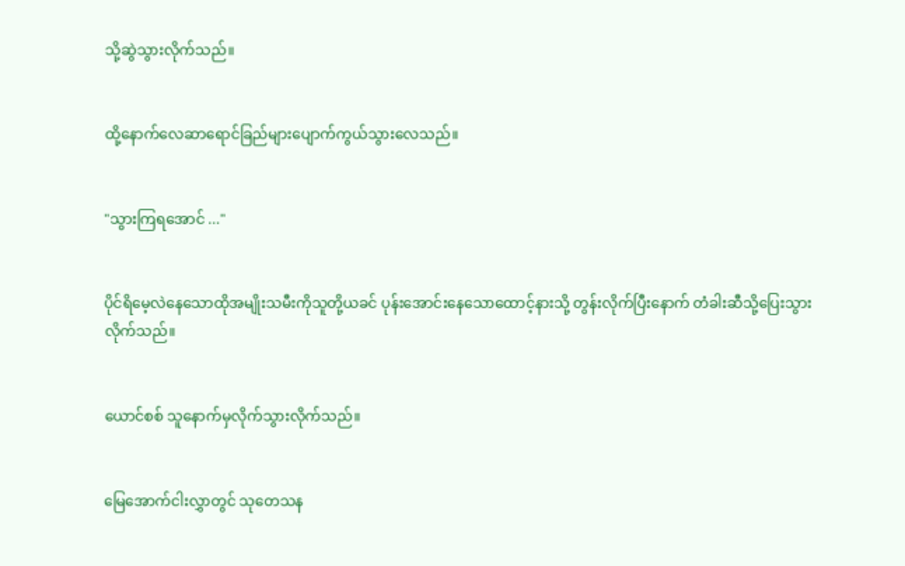သို့ဆွဲသွားလိုက်သည်။


ထို့နောက်လေဆာရောင်ခြည်များပျောက်ကွယ်သွားလေသည်။


"သွားကြရအောင် ..."


ပိုင်ရိမေ့လဲနေသောထိုအမျိုးသမီးကိုသူတို့ယခင် ပုန်းအောင်းနေသောထောင့်နားသို့ တွန်းလိုက်ပြီးနောက် တံခါးဆီသို့ပြေးသွားလိုက်သည်။


ယောင်စစ် သူနောက်မှလိုက်သွားလိုက်သည်။


မြေအောက်ငါးလွှာတွင် သုတေသန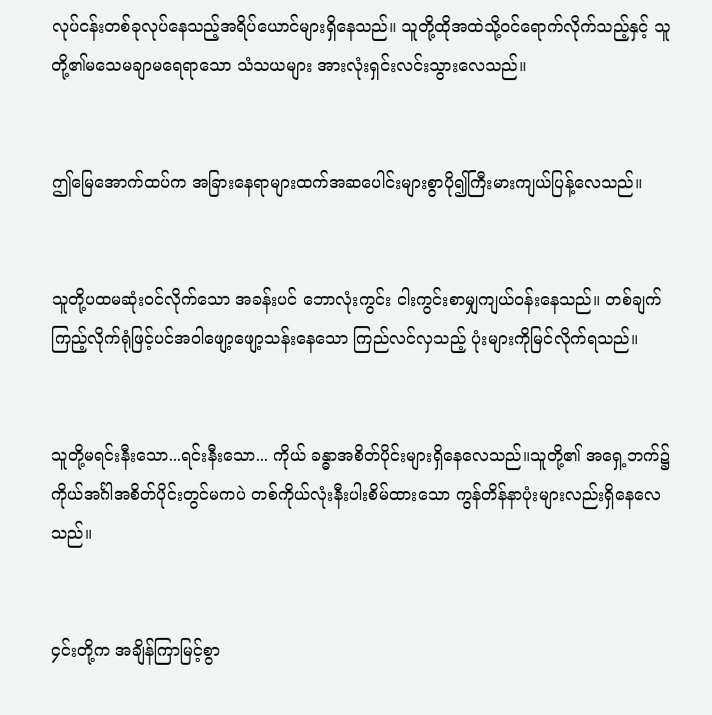လုပ်ငန်းတစ်ခုလုပ်နေသည့်အရိပ်ယောင်များရှိနေသည်။ သူတို့ထိုအထဲသို့ဝင်ရောက်လိုက်သည့်နှင့် သူတို့၏မသေမချာမရေရာသော သံသယများ အားလုံးရှင်းလင်းသွားလေသည်။


ဤမြေအောက်ထပ်က အခြားနေရာများထက်အဆပေါင်းများစွာပို၍ကြီးမားကျယ်ပြန့်လေသည်။


သူတို့ပထမဆုံးဝင်လိုက်သော အခန်းပင် ဘောလုံးကွင်း ငါးကွင်းစာမျှကျယ်ဝန်းနေသည်။ တစ်ချက်ကြည့်လိုက်ရုံဖြင့်ပင်အဝါဖျော့ဖျော့သန်းနေသော ကြည်လင်လှသည့် ပုံးများကိုမြင်လိုက်ရသည်။


သူတို့မရင်းနီးသော...ရင်းနီးသော... ကိုယ် ခန္ဓာအစိတ်ပိုင်းများရှိနေလေသည်။သူတို့၏ အရှေ့ဘက်၌ ကိုယ်အင်္ဂါအစိတ်ပိုင်းတွင်မကပဲ တစ်ကိုယ်လုံးနီးပါးစိမ်ထားသော ကွန်တိန်နာပုံးများလည်းရှိနေလေသည်။


၄င်းတို့က အချိန်ကြာမြင့်စွာ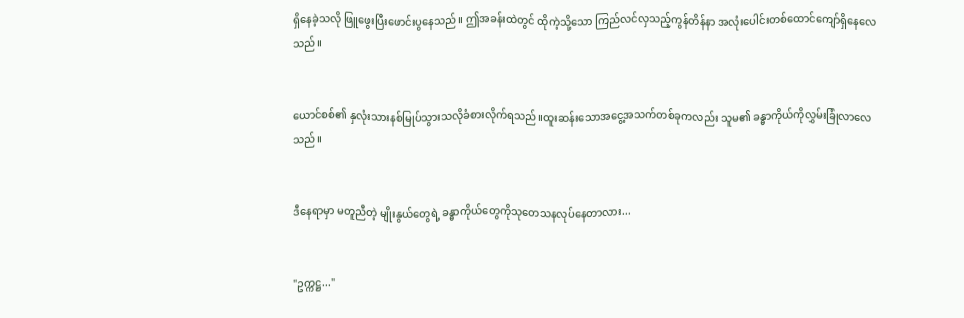ရှိနေခဲ့သလို ဖြူဖွေးပြီးဖောင်းပွနေသည်။ ဤအခန်းထဲတွင် ထိုကဲ့သို့သော ကြည်လင်လှသည့်ကွန်တိန်နာ အလုံးပေါင်းတစ်ထောင်ကျော်ရှိနေလေသည်။


ယောင်စစ်၏ နှလုံးသားနစ်မြုပ်သွားသလိုခံစားလိုက်ရသည်။ထူးဆန်းသောအငွေ့အသက်တစ်ခုကလည်း သူမ၏ ခန္ဓာကိုယ်ကိုလွှမ်းခြုံလာလေသည်။


ဒီနေရာမှာ မတူညီတဲ့ မျိုးနွယ်တွေရဲ့ ခန္ဓာကိုယ်တွေကိုသုတေသနလုပ်နေတာလား...


"ဥက္ကဋ္ဌ..."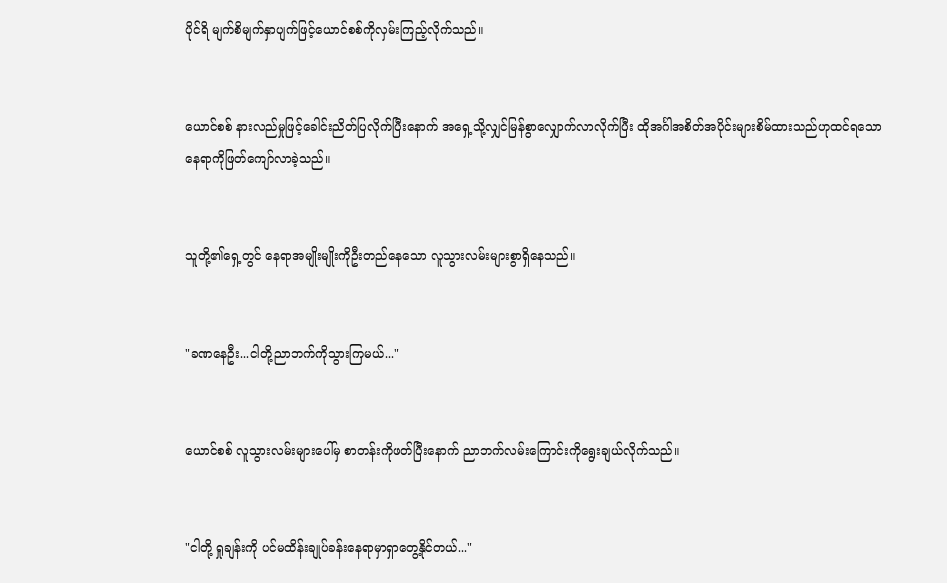ပိုင်ရိ မျက်စိမျက်နှာပျက်ဖြင့်ယောင်စစ်ကိုလှမ်းကြည့်လိုက်သည်။


ယောင်စစ် နားလည်မှုဖြင့်ခေါင်းညိတ်ပြလိုက်ပြီးနောက် အရှေ့သို့လျှင်မြန်စွာလျှောက်လာလိုက်ပြီး ထိုအင်္ဂါအစိတ်အပိုင်းများစိမ်ထားသည်ဟုထင်ရသော နေရာကိုဖြတ်ကျော်လာခဲ့သည်။


သူတို့၏ရှေ့တွင် နေရာအမျိုးမျိုးကိုဦးတည်နေသော လူသွားလမ်းများစွာရှိနေသည်။


"ခဏနေဦး...ငါတို့ညာဘက်ကိုသွားကြမယ်..."


ယောင်စစ် လူသွားလမ်းများပေါ်မှ စာတန်းကိုဖတ်ပြီးနောက် ညာဘက်လမ်းကြောင်းကိုရွေးချယ်လိုက်သည်။


"ငါတို့ ရှုချန်းကို ပင်မထိန်းချုပ်ခန်းနေရာမှာရှာတွေ့နိုင်တယ်..."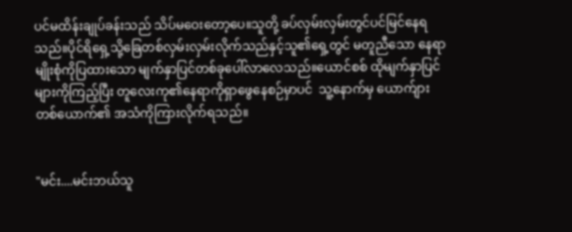ပင်မထိန်းချုပ်ခန်းသည် သိပ်မဝေးတော့ပေ။သူတို့ ခပ်လှမ်းလှမ်းတွင်ပင်မြင်နေရသည်။ပိုင်ရိရှေ့သို့ခြေတစ်လှမ်းလှမ်းလိုက်သည်နှင့်သူ၏ရှေ့တွင် မတူညီသော နေရာမျိုးစုံကိုပြထားသော မျက်နှာပြင်တစ်ခုပေါ်လာလေသည်။ယောင်စစ် ထိုမျက်နှာပြင်များကိုကြည့်ပြီး တူလေးကု၏နေရာကိုရှာဖွေနေစဉ်မှာပင်  သူ့နောက်မှ ယောက်ျားတစ်ယောက်၏ အသံကိုကြားလိုက်ရသည်။


"မင်း....မင်းဘယ်သူ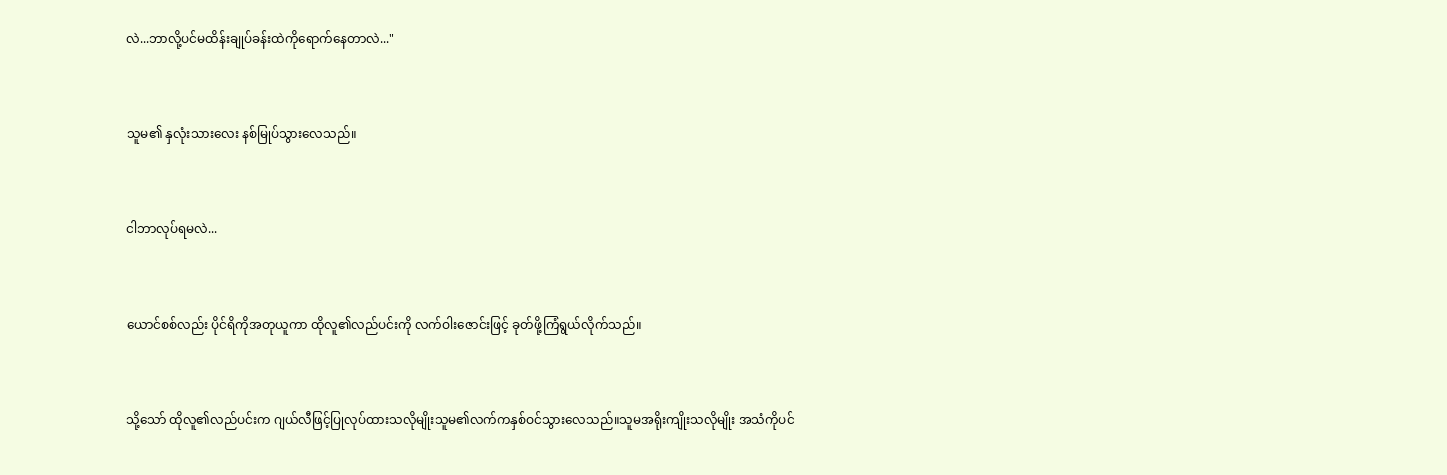လဲ...ဘာလို့ပင်မထိန်းချုပ်ခန်းထဲကိုရောက်နေတာလဲ..."


သူမ၏ နှလုံးသားလေး နစ်မြုပ်သွားလေသည်။


ငါဘာလုပ်ရမလဲ...


ယောင်စစ်လည်း ပိုင်ရိကိုအတုယူကာ ထိုလူ၏လည်ပင်းကို လက်ဝါးဇောင်းဖြင့် ခုတ်ဖို့ကြံရွယ်လိုက်သည်။


သို့သော် ထိုလူ၏လည်ပင်းက ဂျယ်လီဖြင့်ပြုလုပ်ထားသလိုမျိုးသူမ၏လက်ကနှစ်ဝင်သွားလေသည်။သူမအရိုးကျိုးသလိုမျိုး အသံကိုပင်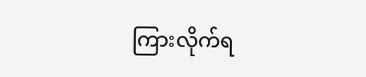ကြားလိုက်ရ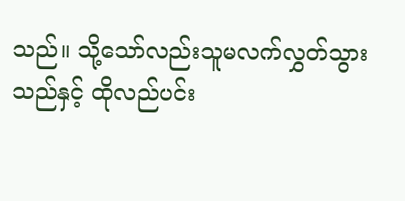သည်။ သို့သော်လည်းသူမလက်လွှတ်သွားသည်နှင့် ထိုလည်ပင်း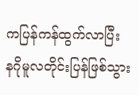ကပြန်ကန်ထွက်လာပြီး နဂိုမူလတိုင်းပြန်ဖြစ်သွား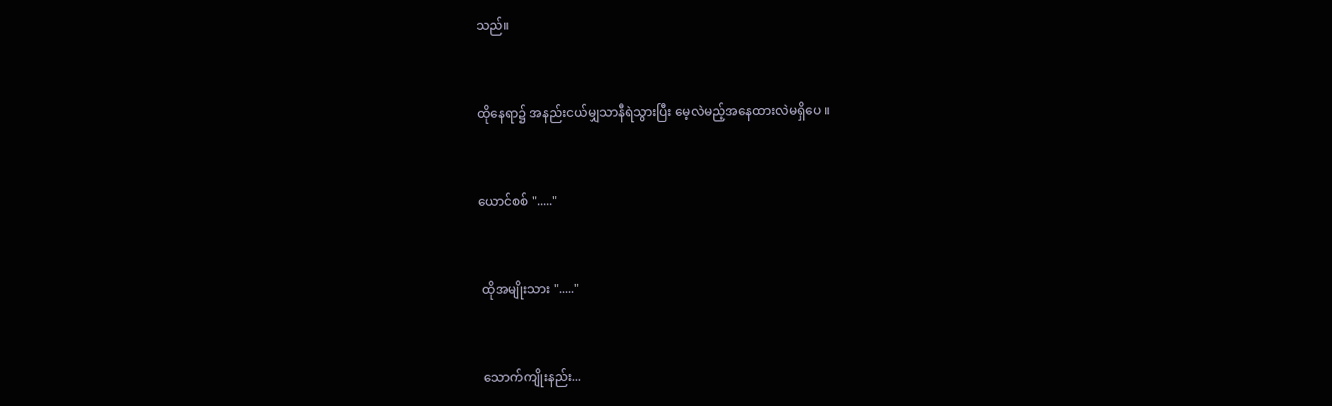သည်။


ထိုနေရာ၌ အနည်းငယ်မျှသာနီရဲသွားပြီး မေ့လဲမည့်အနေထားလဲမရှိပေ ။


ယောင်စစ် "....."


 ထိုအမျိုးသား "....."


 သောက်ကျိုးနည်း...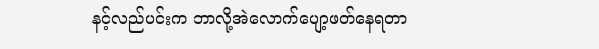နင့်လည်ပင်းက ဘာလို့အဲလောက်ပျော့ဖတ်နေရတာ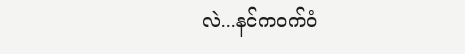လဲ...နင်ကဝက်ဝံ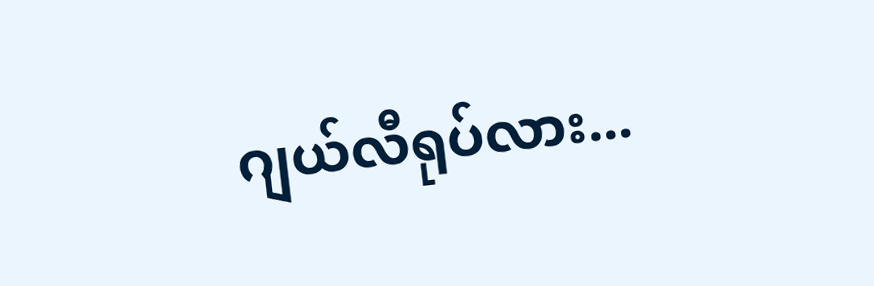ဂျယ်လီရုပ်လား...